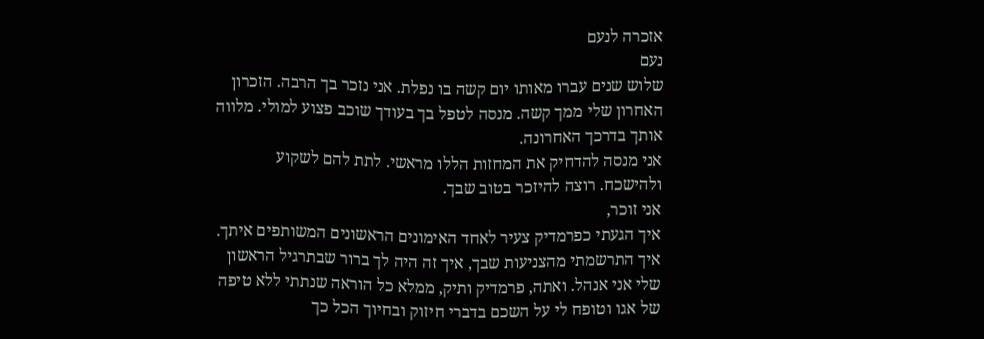אזכרה לנעם
נעם
שלוש שנים עברו מאותו יום קשה בו נפלת. אני נזכר בך הרבה. הזכרון האחרון שלי ממך קשה. מנסה לטפל בך בעודך שוכב פצוע למולי. מלווה אותך בדרכך האחרונה.
אני מנסה להדחיק את המחזות הללו מראשי. לתת להם לשקוע ולהישכח. רוצה להיזכר בטוב שבך.
אני זוכר,
איך הגעתי כפרמדיק צעיר לאחד האימונים הראשונים המשותפים איתך. איך התרשמתי מהצניעות שבך, איך זה היה לך ברור שבתרגיל הראשון שלי אני אנהל. ואתה, פרמדיק ותיק, ממלא כל הוראה שנתתי ללא טיפה של אגו וטופח לי על השכם בדברי חיזוק ובחיוך הכל כך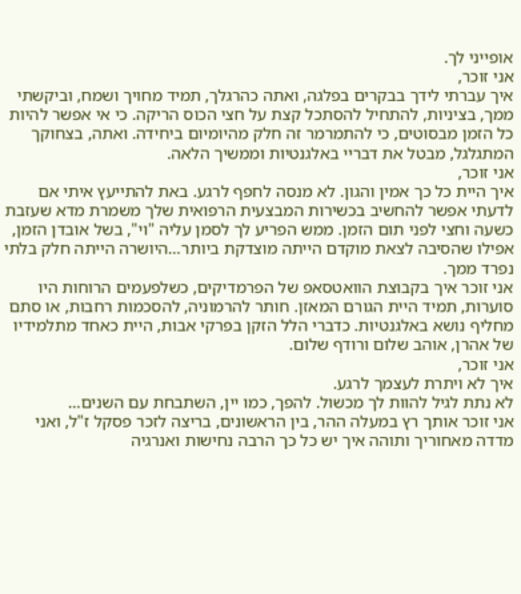אופייני לך.
אני זוכר,
איך עברתי לידך בבקרים בפלגה, ואתה כהרגלך, תמיד מחויך ושמח, וביקשתי ממך, בציניות, להתחיל להסתכל קצת על חצי הכוס הריקה. כי אי אפשר להיות כל הזמן מבסוטים, כי להתמרמר זה חלק מהיומיום ביחידה. ואתה, בצחוקך המתגלגל, מבטל את דבריי באלגנטיות וממשיך הלאה.
אני זוכר,
איך היית כל כך אמין והגון. לא מנסה לחפף לרגע. באת להתייעץ איתי אם לדעתי אפשר להחשיב בכשירות המבצעית הרפואית שלך משמרת מדא שעזבת כשעה וחצי לפני תום הזמן. ממש הפריע לך לסמן עליה "וי", בשל אובדן הזמן, אפילו שהסיבה לצאת מוקדם הייתה מוצדקת ביותר…היושרה הייתה חלק בלתי נפרד ממך.
אני זוכר איך בקבוצת הוואטסאפ של הפרמדיקים, כשלפעמים הרוחות היו סוערות, תמיד היית הגורם המאזן. חותר להרמוניה, להסכמות רחבות, או סתם מחליף נושא באלגנטיות. כדברי הלל הזקן בפרקי אבות, היית כאחד מתלמידיו של אהרן, אוהב שלום ורודף שלום.
אני זוכר,
איך לא ויתרת לעצמך לרגע.
לא נתת לגיל להוות לך מכשול. להפך, כמו יין, השתבחת עם השנים…
אני זוכר אותך רץ במעלה ההר, בין הראשונים, בריצה לזכר פסקל ז"ל, ואני מדדה מאחוריך ותוהה איך יש כל כך הרבה נחישות ואנרגיה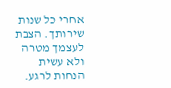אחרי כל שנות שירותך. הצבת לעצמך מטרה ולא עשית הנחות לרגע.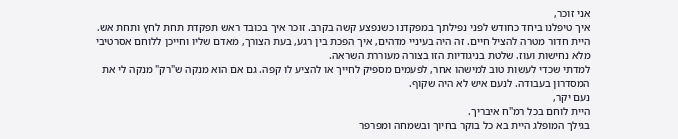אני זוכר,
איך טיפלנו ביחד כחודש לפני נפילתך במפקדנו כשנפצע קשה בקרב. זוכר איך בכובד ראש תפקדת תחת לחץ ותחת אש. היית חדור מטרה להציל חיים. זה היה בעיניי מדהים, איך הפכת בין רגע, בעת הצורך, מאדם שליו וחייכן ללוחם אסרטיבי מלא נחישות ועוז. שלטת בניגודיות הזו בצורה מעוררת השראה.
למדתי שכדי לעשות טוב למישהו אחר, לפעמים מספיק לחייך או להציע לו קפה. גם אם הוא מנקה ש"רק" מנקה לי את המסדרון בעבודה. לנעם איש לא היה שקוף.
נעם יקר,
היית לוחם בכל רמ"ח איבריך.
בגילך המופלג היית בא כל בוקר בחיוך ובשמחה ומפרפר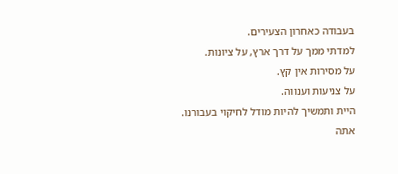בעבודה כאחרון הצעירים.
למדתי ממך על דרך ארץ, על ציונות.
על מסירות אין קץ.
על צניעות וענווה.
היית ותמשיך להיות מודל לחיקוי בעבורנו.
אתה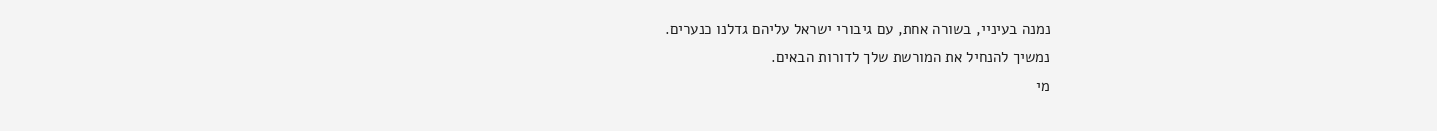נמנה בעיניי, בשורה אחת, עם גיבורי ישראל עליהם גדלנו כנערים.
נמשיך להנחיל את המורשת שלך לדורות הבאים.
מי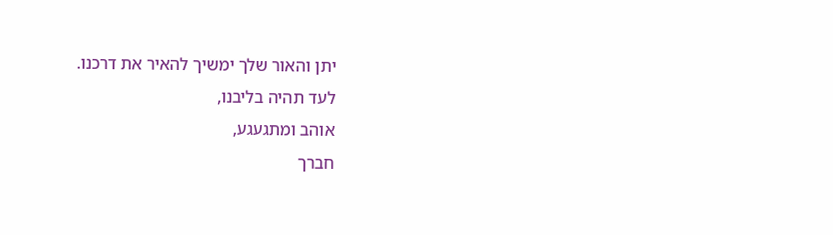יתן והאור שלך ימשיך להאיר את דרכנו.
לעד תהיה בליבנו,
אוהב ומתגעגע,
חברך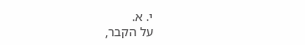י. א.
על הקבר,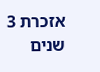אזכרת 3 שנים